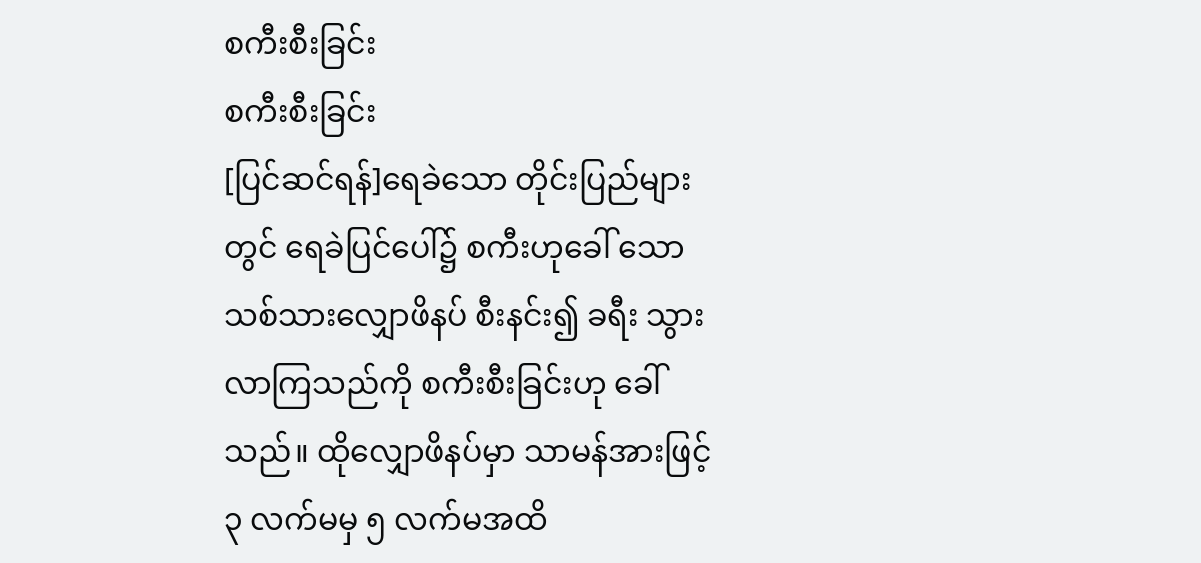စကီးစီးခြင်း
စကီးစီးခြင်း
[ပြင်ဆင်ရန်]ရေခဲသော တိုင်းပြည်များတွင် ရေခဲပြင်ပေါ်၌ စကီးဟုခေါ် သော သစ်သားလျှောဖိနပ် စီးနင်း၍ ခရီး သွားလာကြသည်ကို စကီးစီးခြင်းဟု ခေါ်သည်။ ထိုလျှောဖိနပ်မှာ သာမန်အားဖြင့် ၃ လက်မမှ ၅ လက်မအထိ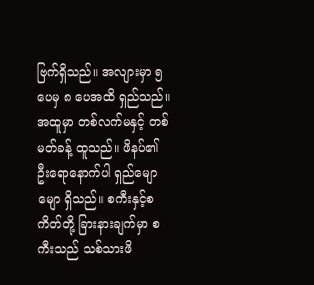ဗြက်ရှိသည်။ အလျားမှာ ၅ ပေမှ ၈ ပေအထိ ရှည်သည်။ အထူမှာ တစ်လက်မနှင့် တစ်မတ်ခန့် ထူသည်။ ဖိနပ်၏ ဦးရောနောက်ပါ ရှည်မျောမျော ရှိသည်။ စကီးနှင့်စကိတ်တို့ ခြားနားချက်မှာ စကီးသည် သစ်သားဖိ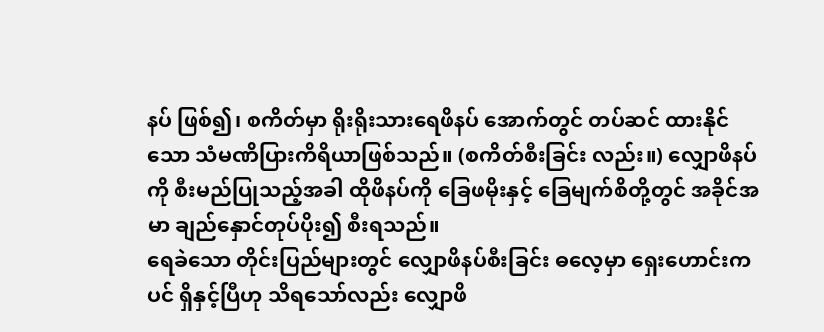နပ် ဖြစ်၍၊ စကိတ်မှာ ရိုးရိုးသားရေဖိနပ် အောက်တွင် တပ်ဆင် ထားနိုင်သော သံမဏိပြားကိရိယာဖြစ်သည်။ (စကိတ်စီးခြင်း လည်း။) လျှောဖိနပ်ကို စီးမည်ပြုသည့်အခါ ထိုဖိနပ်ကို ခြေဖမိုးနှင့် ခြေမျက်စိတို့တွင် အခိုင်အမာ ချည်နှောင်တုပ်ပိုး၍ စီးရသည်။
ရေခဲသော တိုင်းပြည်များတွင် လျှောဖိနပ်စီးခြင်း ဓလေ့မှာ ရှေးဟောင်းကပင် ရှိနှင့်ပြီဟု သိရသော်လည်း လျှောဖိ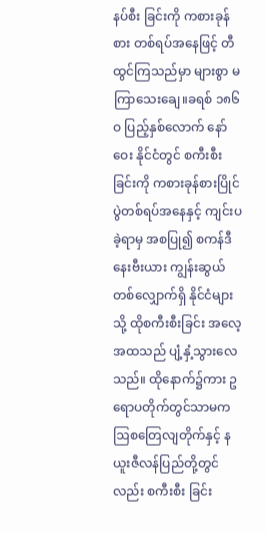နပ်စီး ခြင်းကို ကစားခုန်စား တစ်ရပ်အနေဖြင့် တီထွင်ကြသည်မှာ များစွာ မကြာသေးချေ။ခရစ် ၁၈၆ဝ ပြည့်နှစ်လောက် နော်ဝေး နိုင်ငံတွင် စကီးစီးခြင်းကို ကစားခုန်စားပြိုင်ပွဲတစ်ရပ်အနေနှင့် ကျင်းပခဲ့ရာမှ အစပြု၍ စကန်ဒီနေးဗီးယား ကျွန်းဆွယ် တစ်လျှောက်ရှိ နိုင်ငံများသို့ ထိုစကီးစီးခြင်း အလေ့အထသည် ပျံ့နှံ့သွားလေသည်။ ထိုနောက်၌ကား ဥရောပတိုက်တွင်သာမက ဩစတြေလျတိုက်နှင့် နယူးဇီလန်ပြည်တို့တွင်လည်း စကီးစီး ခြင်း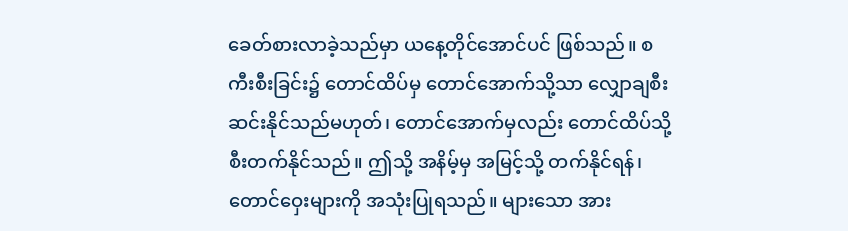ခေတ်စားလာခဲ့သည်မှာ ယနေ့တိုင်အောင်ပင် ဖြစ်သည်။ စကီးစီးခြင်း၌ တောင်ထိပ်မှ တောင်အောက်သို့သာ လျှောချစီးဆင်းနိုင်သည်မဟုတ်၊ တောင်အောက်မှလည်း တောင်ထိပ်သို့ စီးတက်နိုင်သည်။ ဤသို့ အနိမ့်မှ အမြင့်သို့ တက်နိုင်ရန်၊ တောင်ဝှေးများကို အသုံးပြုရသည်။ များသော အား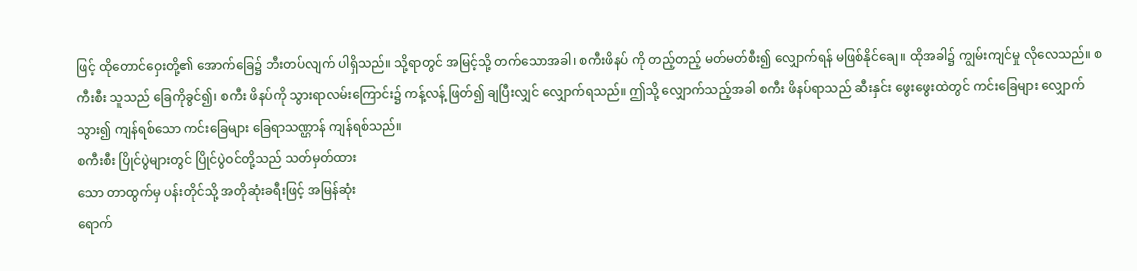ဖြင့် ထိုတောင်ဝှေးတို့၏ အောက်ခြေ၌ ဘီးတပ်လျက် ပါရှိသည်။ သို့ရာတွင် အမြင့်သို့ တက်သောအခါ၊ စကီးဖိနပ် ကို တည့်တည့် မတ်မတ်စီး၍ လျှောက်ရန် မဖြစ်နိုင်ချေ။ ထိုအခါ၌ ကျွမ်းကျင်မှု လိုလေသည်။ စကီးစီး သူသည် ခြေကိုခွင်၍၊ စကီး ဖိနပ်ကို သွားရာလမ်းကြောင်း၌ ကန့်လန့် ဖြတ်၍ ချပြီးလျှင် လျှောက်ရသည်။ ဤသို့ လျှောက်သည့်အခါ စကီး ဖိနပ်ရာသည် ဆီးနှင်း ဖွေးဖွေးထဲတွင် ကင်းခြေများ လျှောက်သွား၍ ကျန်ရစ်သော ကင်းခြေများ ခြေရာသဏ္ဌာန် ကျန်ရစ်သည်။
စကီးစီး ပြိုင်ပွဲများတွင် ပြိုင်ပွဲဝင်တို့သည် သတ်မှတ်ထား
သော တာထွက်မှ ပန်းတိုင်သို့ အတိုဆုံးခရီးဖြင့် အမြန်ဆုံး
ရောက်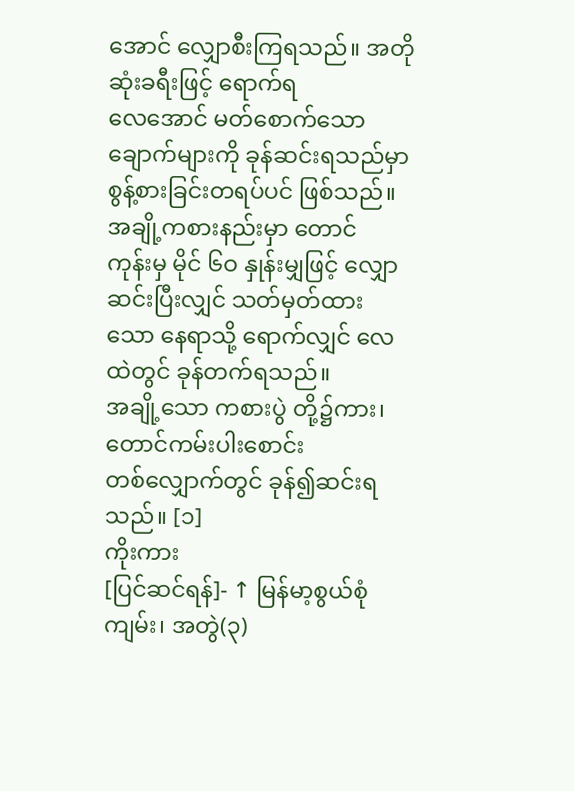အောင် လျှောစီးကြရသည်။ အတိုဆုံးခရီးဖြင့် ရောက်ရ
လေအောင် မတ်စောက်သောချောက်များကို ခုန်ဆင်းရသည်မှာ
စွန့်စားခြင်းတရပ်ပင် ဖြစ်သည်။ အချို့ကစားနည်းမှာ တောင်
ကုန်းမှ မိုင် ၆ဝ နှုန်းမျှဖြင့် လျှောဆင်းပြီးလျှင် သတ်မှတ်ထား
သော နေရာသို့ ရောက်လျှင် လေထဲတွင် ခုန်တက်ရသည်။
အချို့သော ကစားပွဲ တို့၌ကား၊ တောင်ကမ်းပါးစောင်း
တစ်လျှောက်တွင် ခုန်၍ဆင်းရသည်။ [၁]
ကိုးကား
[ပြင်ဆင်ရန်]- ↑ မြန်မာ့စွယ်စုံကျမ်း၊ အတွဲ(၃)